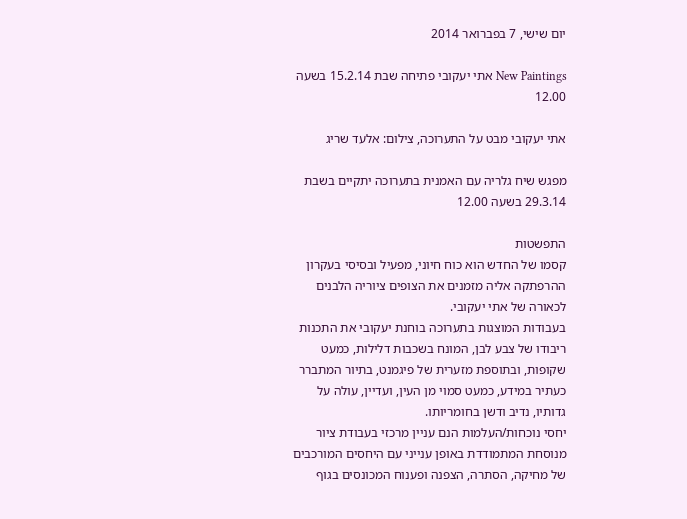יום שישי, 7 בפברואר 2014

New Paintings אתי יעקובי פתיחה שבת 15.2.14 בשעה 12.00

אתי יעקובי מבט על התערוכה, צילום: אלעד שריג

מפגש שיח גלריה עם האמנית בתערוכה יתקיים בשבת 29.3.14 בשעה 12.00

התפשטות
קסמו של החדש הוא כוח חיוני, מפעיל ובסיסי בעקרון ההרפתקה אליה מזמנים את הצופים ציוריה הלבנים לכאורה של אתי יעקובי.
בעבודות המוצגות בתערוכה בוחנת יעקובי את התכנות ריבודו של צבע לבן, המונח בשכבות דלילות, כמעט שקופות, ובתוספת מזערית של פיגמנט, בתיור המתברר כעתיר במידע, כמעט סמוי מן העין, ועדיין, עולה על גדותיו, נדיב ודשן בחומריותו.
יחסי נוכחות/העלמות הנם עניין מרכזי בעבודת ציור מנוסחת המתמודדת באופן ענייני עם היחסים המורכבים של מחיקה, הסתרה, הצפנה ופענוח המכונסים בגוף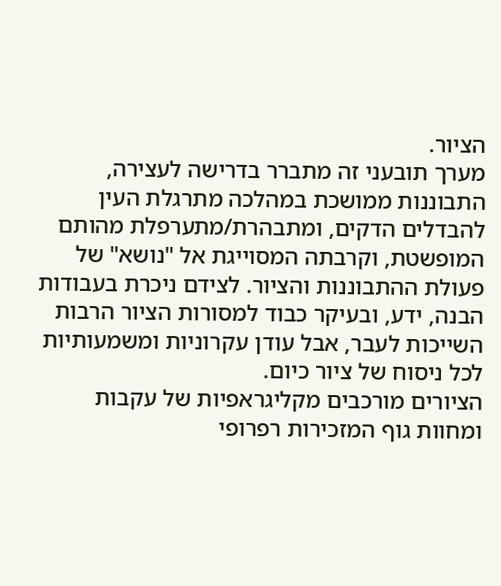הציור.
מערך תובעני זה מתברר בדרישה לעצירה, התבוננות ממושכת במהלכה מתרגלת העין להבדלים הדקים, ומתבהרת/מתערפלת מהותם המופשטת, וקרבתה המסוייגת אל "נושא" של פעולת ההתבוננות והציור. לצידם ניכרת בעבודות הבנה, ידע, ובעיקר כבוד למסורות הציור הרבות השייכות לעבר, אבל עודן עקרוניות ומשמעותיות לכל ניסוח של ציור כיום.
הציורים מורכבים מקליגראפיות של עקבות ומחוות גוף המזכירות רפרופי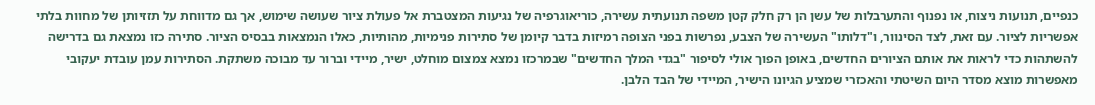כנפיים, תנועות ניצוח, או נפנוף והתערבלות של עשן הן רק חלק קטן משפה תנועתית עשירה, כוריאוגרפיה של נגיעות המצטברת אל פעולת ציור שעושה שימוש, אך גם מדווחת על תזזיותן של מחוות בלתי אפשריות לציור. עם זאת, לצד הסינוור, ו"דלותו" העשירה של הצבע, נפרשות בפני הצופה רמיזות בדבר קיומן של סתירות פנימיות, מהותיות, כאלו הנמצאות בבסיס הציור. סתירה כזו נמצאת גם בדרישה להשתהות כדי לראות את אותם הציורים החדשים, באופן הפוך אולי לסיפור "בגדי המלך החדשים" שבמרכזו נמצא צמצום מוחלט, ישיר, מיידי וברור עד מבוכה משתקת. הסתירות עמן עובדת יעקובי מאפשרות מוצא מסדר היום השיטתי והאכזרי שמציע הגיונו הישיר, המיידי של הבד הלבן.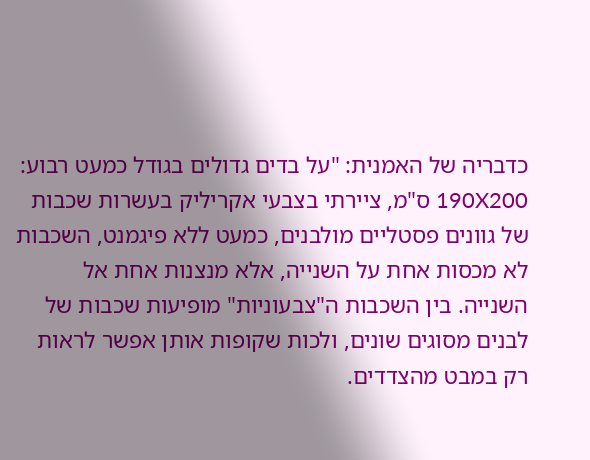כדבריה של האמנית: "על בדים גדולים בגודל כמעט רבוע: 190X200 ס"מ, ציירתי בצבעי אקריליק בעשרות שכבות של גוונים פסטליים מולבנים, כמעט ללא פיגמנט, השכבות לא מכסות אחת על השנייה, אלא מנצנות אחת אל השנייה. בין השכבות ה"צבעוניות" מופיעות שכבות של לבנים מסוגים שונים, ולכות שקופות אותן אפשר לראות רק במבט מהצדדים.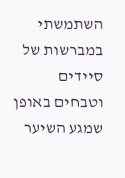השתמשתי במברשות של סיידים וטבחים באופן שמגע השיער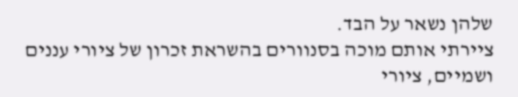שלהן נשאר על הבד.
ציירתי אותם מוכה בסנוורים בהשראת זכרון של ציורי עננים ושמיים, ציורי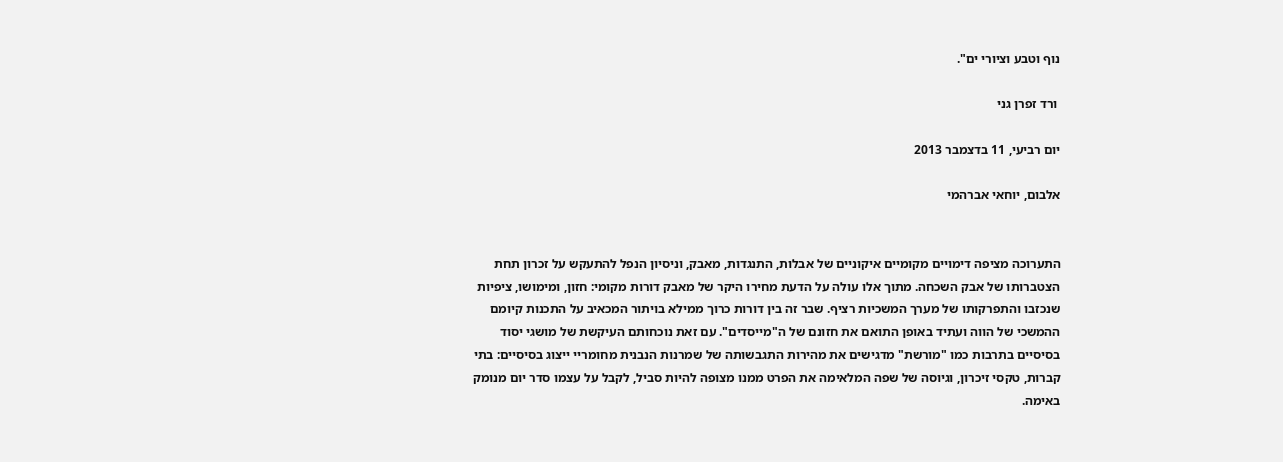נוף וטבע וציורי ים".

 ורד זפרן גני

יום רביעי, 11 בדצמבר 2013

אלבום, יוחאי אברהמי


התערוכה מציפה דימויים מקומיים איקוניים של אבלות, התנגדות, מאבק, וניסיון הנפל להתעקש על זכרון תחת הצטברותו של אבק השכחה. מתוך אלו עולה על הדעת מחירו היקר של מאבק דורות מקומי: חזון, ומימושו, ציפיות שנכזבו והתפרקותו של מערך המשכיות רציף. שבר זה בין דורות כרוך ממילא בויתור המכאיב על התכנות קיומם ההמשכי של הווה ועתיד באופן התואם את חזונם של ה"מייסדים". עם זאת נוכחותם העיקשת של מושגי יסוד בסיסיים בתרבות כמו "מורשת" מדגישים את מהירות התגבשותה של שמרנות הנבנית מחומריי ייצוג בסיסיים: בתי קברות, טקסי זיכרון, וגיוסה של שפה המלאימה את הפרט ממנו מצופה להיות סביל, לקבל על עצמו סדר יום מנומק באימה.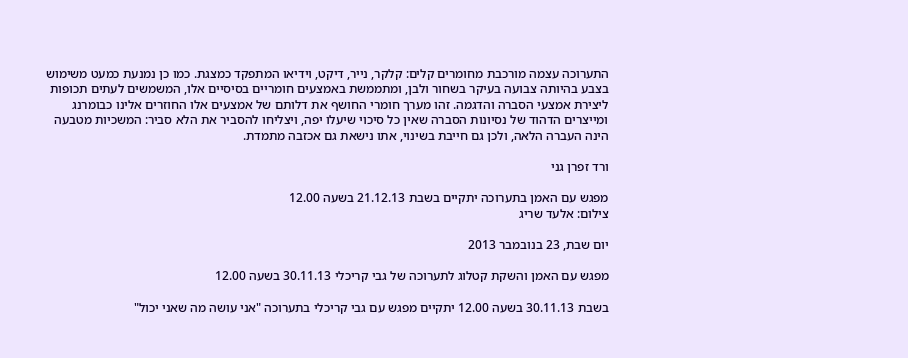התערוכה עצמה מורכבת מחומרים קלים: קלקר, נייר, דיקט, וידיאו המתפקד כמצגת. כמו כן נמנעת כמעט משימוש בצבע בהיותה צבועה בעיקר בשחור ולבן, ומתממשת באמצעים חומריים בסיסיים אלו, המשמשים לעתים תכופות ליצירת אמצעי הסברה והדגמה. זהו מערך חומרי החושף את דלותם של אמצעים אלו החוזרים אלינו כבומרנג ומייצרים הדהוד של נסיונות הסברה שאין כל סיכוי שיעלו יפה, ויצליחו להסביר את הלא סביר: המשכיות מטבעה הינה העברה הלאה, ולכן גם חייבת בשינוי, אתו נישאת גם אכזבה מתמדת.

ורד זפרן גני

מפגש עם האמן בתערוכה יתקיים בשבת 21.12.13 בשעה 12.00
צילום: אלעד שריג

יום שבת, 23 בנובמבר 2013

מפגש עם האמן והשקת קטלוג לתערוכה של גבי קריכלי 30.11.13 בשעה 12.00

בשבת 30.11.13 בשעה 12.00 יתקיים מפגש עם גבי קריכלי בתערוכה "אני עושה מה שאני יכול"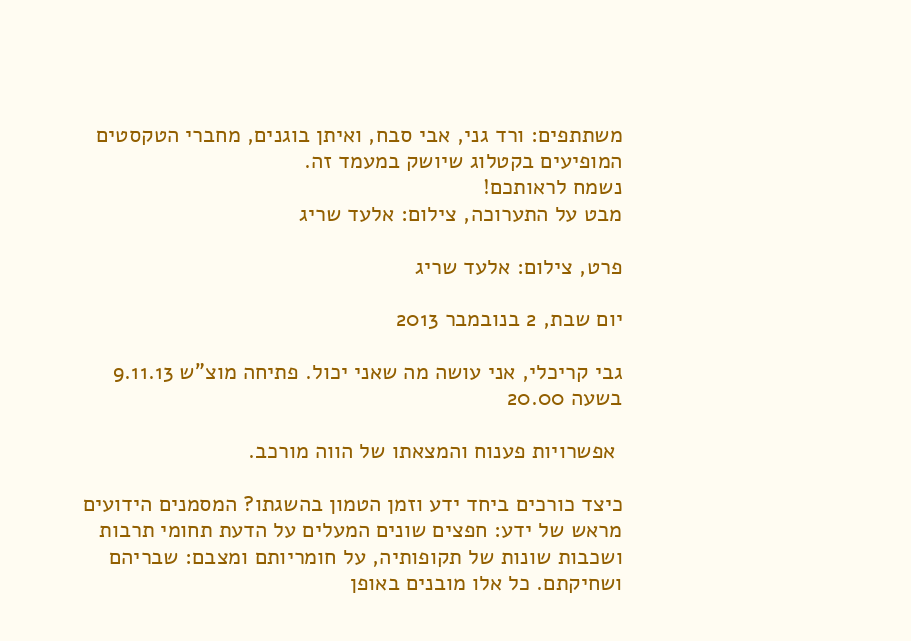משתתפים: ורד גני, אבי סבח, ואיתן בוגנים, מחברי הטקסטים המופיעים בקטלוג שיושק במעמד זה.
נשמח לראותכם!
מבט על התערוכה, צילום: אלעד שריג

פרט, צילום: אלעד שריג

יום שבת, 2 בנובמבר 2013

גבי קריכלי, אני עושה מה שאני יכול. פתיחה מוצ"ש 9.11.13 בשעה 20.00

 אפשרויות פענוח והמצאתו של הווה מורכב.

כיצד כורכים ביחד ידע וזמן הטמון בהשגתו? המסמנים הידועים מראש של ידע: חפצים שונים המעלים על הדעת תחומי תרבות ושכבות שונות של תקופותיה, על חומריותם ומצבם: שבריהם ושחיקתם. כל אלו מובנים באופן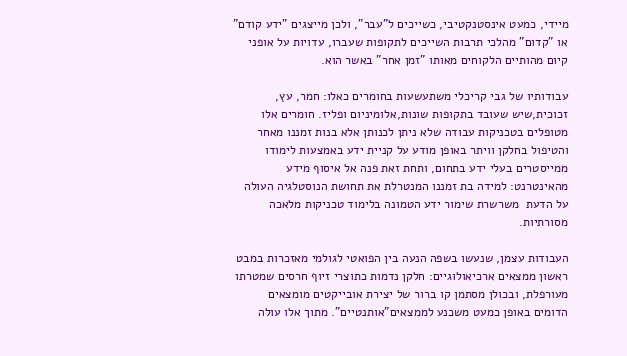מיידי, כמעט אינסטנקטיבי, כשייכים ל"עבר", ולכן מייצגים "ידע קודם" או "קדום" מהלכי תרבות השייכים לתקופות שעברו, עדויות על אופני קיום מהותיים הלקוחים מאותו "זמן אחר" באשר הוא.

עבודותיו של גבי קריכלי משתעשעות בחומרים כאלו: חמר, עץ, זכוכית,שיש שעובד בתקופות שונות,אלומיניום ופליז. חומרים אלו מטופלים בטכניקות עבודה שלא ניתן לכנותן אלא בנות זמננו מאחר והטיפול בחלקן וויתר באופן מודע על קניית ידע באמצעות לימודו ממייסטרים בעלי ידע בתחום, ותחת זאת פנה אל איסוף מידע מהאינטרנט: למידה בת זמננו המנטרלת את תחושת הנוסטלגיה העולה על הדעת  משרשרת שימור ידע הטמונה בלימוד טכניקות מלאכה מסורתיות.

העבודות עצמן, שנעשו בשפה הנעה בין הפואטי לגולמי מאזכרות במבט ראשון ממצאים ארכיאולוגיים: חלקן נדמות כתוצרי זיוף חרסים שמטרתו מעורפלת, ובכולן מסתמן קו ברור של יצירת אובייקטים מומצאים הדומים באופן כמעט משכנע לממצאים"אותנטיים". מתוך אלו עולה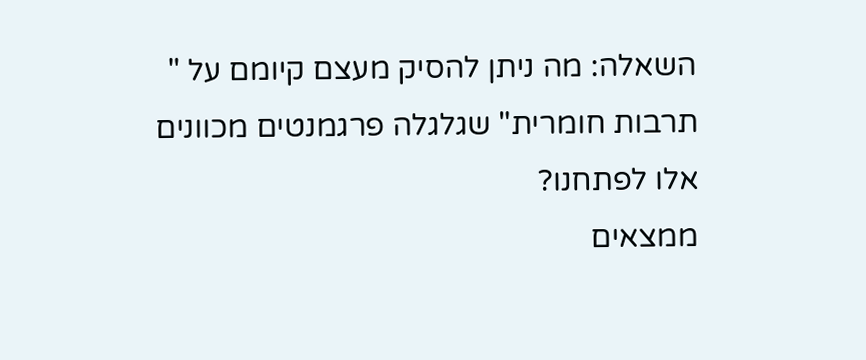השאלה: מה ניתן להסיק מעצם קיומם על " תרבות חומרית" שגלגלה פרגמנטים מכוונים אלו לפתחנו?
ממצאים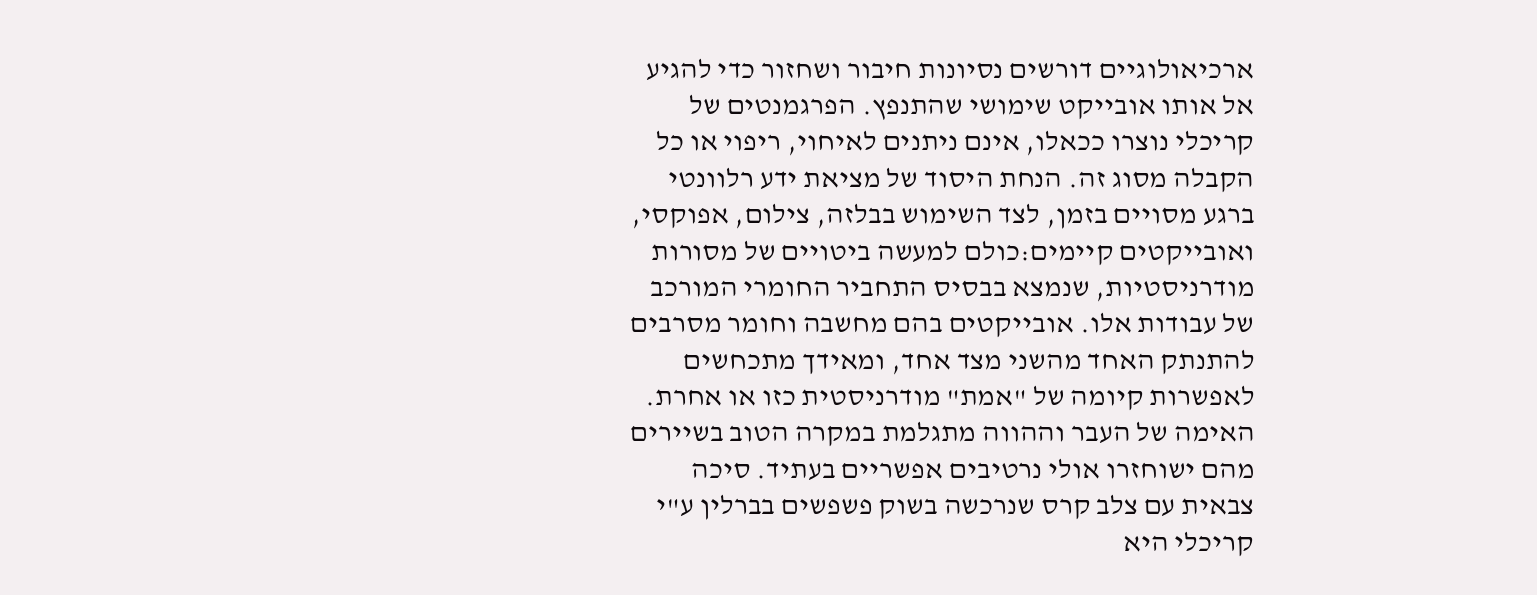ארכיאולוגיים דורשים נסיונות חיבור ושחזור כדי להגיע אל אותו אובייקט שימושי שהתנפץ. הפרגמנטים של קריכלי נוצרו ככאלו, אינם ניתנים לאיחוי, ריפוי או כל הקבלה מסוג זה. הנחת היסוד של מציאת ידע רלוונטי ברגע מסויים בזמן, לצד השימוש בבלזה, צילום, אפוקסי, ואובייקטים קיימים:כולם למעשה ביטויים של מסורות מודרניסטיות, שנמצא בבסיס התחביר החומרי המורכב של עבודות אלו. אובייקטים בהם מחשבה וחומר מסרבים להתנתק האחד מהשני מצד אחד, ומאידך מתכחשים לאפשרות קיומה של "אמת" מודרניסטית כזו או אחרת.
האימה של העבר וההווה מתגלמת במקרה הטוב בשיירים מהם ישוחזרו אולי נרטיבים אפשריים בעתיד. סיכה צבאית עם צלב קרס שנרכשה בשוק פשפשים בברלין ע"י קריכלי היא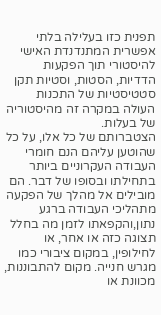תפנית כזו בעלילה בלתי אפשרית המתנדנדת האישי להיסטורי תוך הפקעות הדדיות, הסטות, וסטיות תקן סטטיסטיות של התכנות העולה במקרה זה מהיסטוריה של בעלות.
הצטברותם של כל אלו, על כל שהוטען עליהם הנם חומרי העבודה העקרוניים ביותר בתחילתו ובסופו של דבר. הם מובילים אל מהלך של הפקעה מתהליכי העבודה ברגע נתון,והקפאתו לזמן מה בחלל תצוגה כזה או אחר, או לחילופין, במקום ציבורי כמו מגרש חנייה. מקום להתבוננות, מכוונת או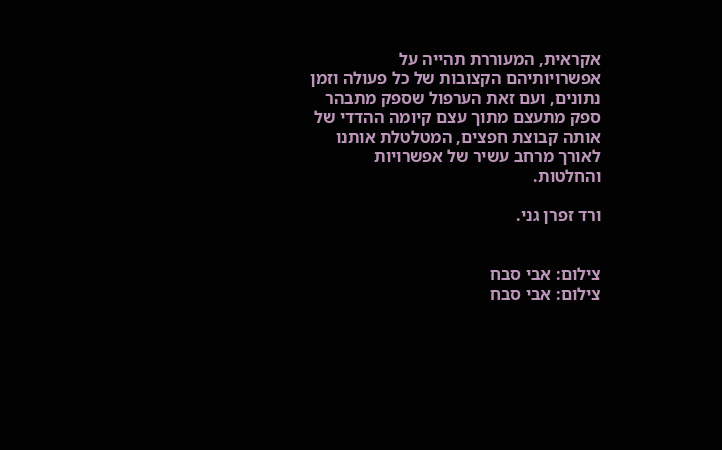אקראית, המעוררת תהייה על אפשרויותיהם הקצובות של כל פעולה וזמן נתונים, ועם זאת הערפול שספק מתבהר ספק מתעצם מתוך עצם קיומה ההדדי של אותה קבוצת חפצים, המטלטלת אותנו לאורך מרחב עשיר של אפשרויות והחלטות.

ורד זפרן גני.


צילום: אבי סבח
צילום: אבי סבח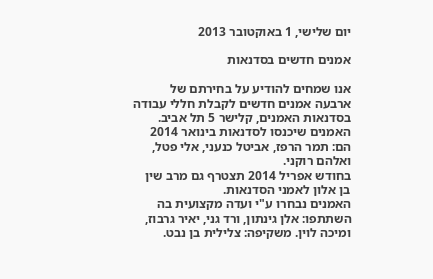יום שלישי, 1 באוקטובר 2013

אמנים חדשים בסדנאות

אנו שמחים להודיע על בחירתם של ארבעה אמנים חדשים לקבלת חללי עבודה בסדנאות האמנים, קלישר 5 תל אביב.
האמנים שיכנסו לסדנאות בינואר 2014 הם: תמר הרפז, אביטל כנעני, אלי פטל, ואלהם רוקני.
בחודש אפריל 2014 תצטרף גם מרב שין בן אלון לאמני הסדנאות.
האמנים נבחרו ע"י ועדה מקצועית בה השתתפו: אלן גינתון, ורד גני, יאיר גרבוז, ומיכה לוין. משקיפה: צלילית בן נבט.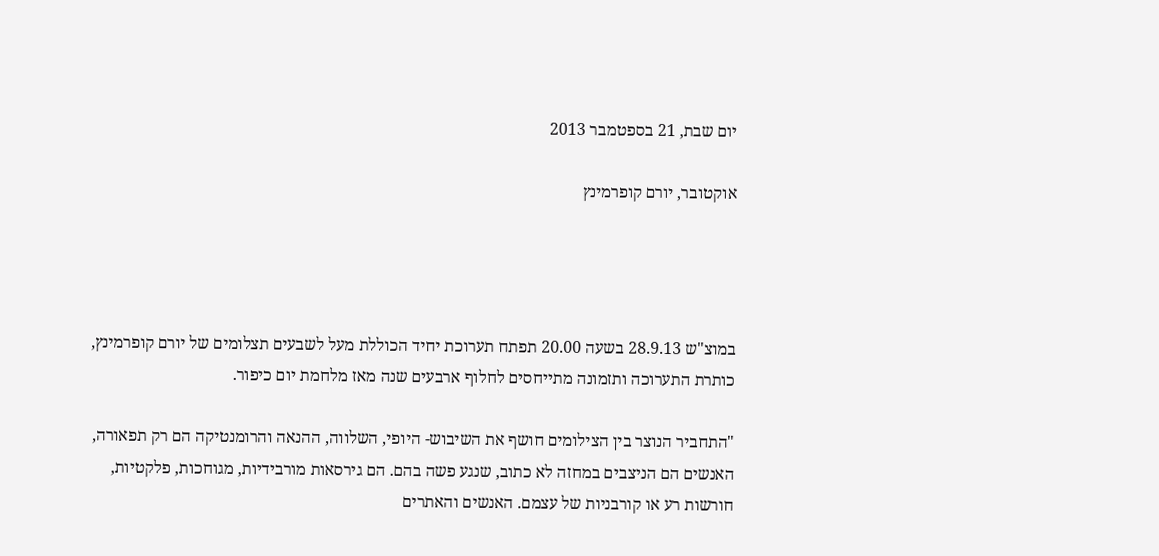יום שבת, 21 בספטמבר 2013

אוקטובר, יורם קופרמינץ




במוצ"ש 28.9.13 בשעה 20.00 תפתח תערוכת יחיד הכוללת מעל לשבעים תצלומים של יורם קופרמינץ, כותרת התערוכה ותזמונה מתייחסים לחלוף ארבעים שנה מאז מלחמת יום כיפור.

"התחביר הנוצר בין הצילומים חושף את השיבוש- היופי, השלווה, ההנאה והרומנטיקה הם רק תפאורה, האנשים הם הניצבים במחזה לא כתוב, שנגע פשה בהם. הם גירסאות מורבידיות, מגוחכות, פלקטיות, חורשות רע או קורבניות של עצמם. האנשים והאתרים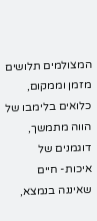המצולמים תלושים מזמן וממקום, כלואים בלימבו של הווה מתמשך, דוגמנים של איכות- חיים שאיננה בנמצא,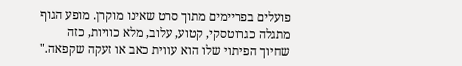פועלים בפריימים מתוך סרט שאינו מוקרן. מופע הגוף מתגלה כגרוטסקי, קטוע, עלוב, מלא כוויות, כזה שחיוך הפיתוי שלו הוא עווית כאב או זעקה שקפאה."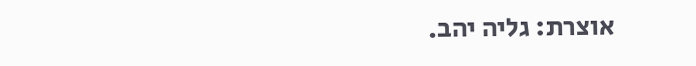אוצרת: גליה יהב.